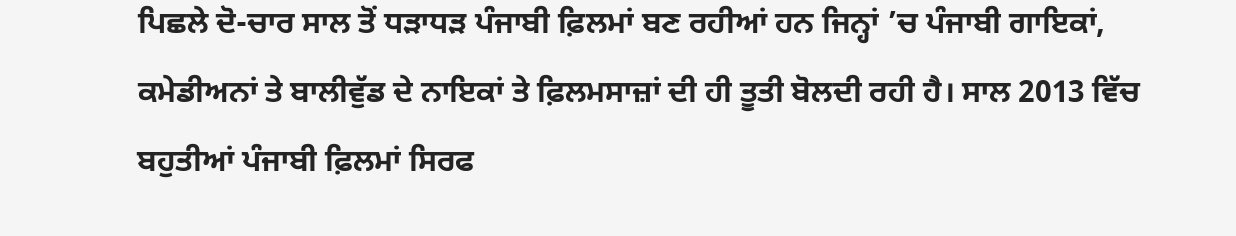ਪਿਛਲੇ ਦੋ-ਚਾਰ ਸਾਲ ਤੋਂ ਧੜਾਧੜ ਪੰਜਾਬੀ ਫ਼ਿਲਮਾਂ ਬਣ ਰਹੀਆਂ ਹਨ ਜਿਨ੍ਹਾਂ ’ਚ ਪੰਜਾਬੀ ਗਾਇਕਾਂ, ਕਮੇਡੀਅਨਾਂ ਤੇ ਬਾਲੀਵੁੱਡ ਦੇ ਨਾਇਕਾਂ ਤੇ ਫ਼ਿਲਮਸਾਜ਼ਾਂ ਦੀ ਹੀ ਤੂਤੀ ਬੋਲਦੀ ਰਹੀ ਹੈ। ਸਾਲ 2013 ਵਿੱਚ ਬਹੁਤੀਆਂ ਪੰਜਾਬੀ ਫ਼ਿਲਮਾਂ ਸਿਰਫ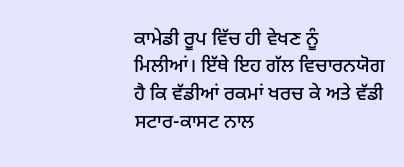ਕਾਮੇਡੀ ਰੂਪ ਵਿੱਚ ਹੀ ਵੇਖਣ ਨੂੰ ਮਿਲੀਆਂ। ਇੱਥੇ ਇਹ ਗੱਲ ਵਿਚਾਰਨਯੋਗ ਹੈ ਕਿ ਵੱਡੀਆਂ ਰਕਮਾਂ ਖਰਚ ਕੇ ਅਤੇ ਵੱਡੀ ਸਟਾਰ-ਕਾਸਟ ਨਾਲ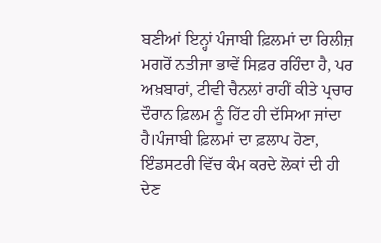ਬਣੀਆਂ ਇਨ੍ਹਾਂ ਪੰਜਾਬੀ ਫ਼ਿਲਮਾਂ ਦਾ ਰਿਲੀਜ਼ ਮਗਰੋਂ ਨਤੀਜਾ ਭਾਵੇਂ ਸਿਫ਼ਰ ਰਹਿੰਦਾ ਹੈ, ਪਰ ਅਖ਼ਬਾਰਾਂ, ਟੀਵੀ ਚੈਨਲਾਂ ਰਾਹੀਂ ਕੀਤੇ ਪ੍ਰਚਾਰ ਦੌਰਾਨ ਫ਼ਿਲਮ ਨੂੰ ਹਿੱਟ ਹੀ ਦੱਸਿਆ ਜਾਂਦਾ ਹੈ।ਪੰਜਾਬੀ ਫ਼ਿਲਮਾਂ ਦਾ ਫ਼ਲਾਪ ਹੋਣਾ, ਇੰਡਸਟਰੀ ਵਿੱਚ ਕੰਮ ਕਰਦੇ ਲੋਕਾਂ ਦੀ ਹੀ ਦੇਣ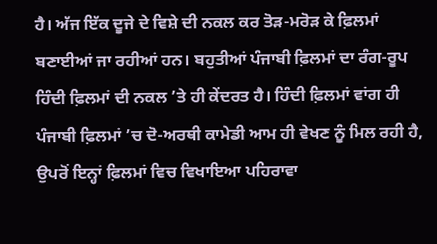ਹੈ। ਅੱਜ ਇੱਕ ਦੂਜੇ ਦੇ ਵਿਸ਼ੇ ਦੀ ਨਕਲ ਕਰ ਤੋੜ-ਮਰੋੜ ਕੇ ਫ਼ਿਲਮਾਂ ਬਣਾਈਆਂ ਜਾ ਰਹੀਆਂ ਹਨ। ਬਹੁਤੀਆਂ ਪੰਜਾਬੀ ਫ਼ਿਲਮਾਂ ਦਾ ਰੰਗ-ਰੂਪ ਹਿੰਦੀ ਫ਼ਿਲਮਾਂ ਦੀ ਨਕਲ ’ਤੇ ਹੀ ਕੇਂਦਰਤ ਹੈ। ਹਿੰਦੀ ਫ਼ਿਲਮਾਂ ਵਾਂਗ ਹੀ ਪੰਜਾਬੀ ਫ਼ਿਲਮਾਂ ’ਚ ਦੋ-ਅਰਥੀ ਕਾਮੇਡੀ ਆਮ ਹੀ ਵੇਖਣ ਨੂੰ ਮਿਲ ਰਹੀ ਹੈ, ਉਪਰੋਂ ਇਨ੍ਹਾਂ ਫ਼ਿਲਮਾਂ ਵਿਚ ਵਿਖਾਇਆ ਪਹਿਰਾਵਾ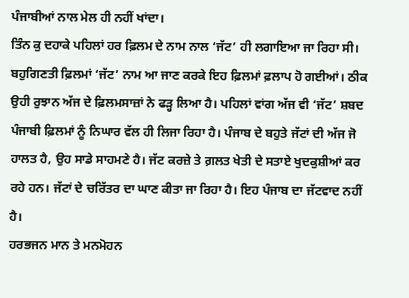ਪੰਜਾਬੀਆਂ ਨਾਲ ਮੇਲ ਹੀ ਨਹੀਂ ਖਾਂਦਾ।
ਤਿੰਨ ਕੁ ਦਹਾਕੇ ਪਹਿਲਾਂ ਹਰ ਫ਼ਿਲਮ ਦੇ ਨਾਮ ਨਾਲ ‘ਜੱਟ’ ਹੀ ਲਗਾਇਆ ਜਾ ਰਿਹਾ ਸੀ। ਬਹੁਗਿਣਤੀ ਫ਼ਿਲਮਾਂ ‘ਜੱਟ’ ਨਾਮ ਆ ਜਾਣ ਕਰਕੇ ਇਹ ਫ਼ਿਲਮਾਂ ਫ਼ਲਾਪ ਹੋ ਗਈਆਂ। ਠੀਕ ਉਹੀ ਰੁਝਾਨ ਅੱਜ ਦੇ ਫ਼ਿਲਮਸਾਜ਼ਾਂ ਨੇ ਫੜ੍ਹ ਲਿਆ ਹੈ। ਪਹਿਲਾਂ ਵਾਂਗ ਅੱਜ ਵੀ ‘ਜੱਟ’ ਸ਼ਬਦ ਪੰਜਾਬੀ ਫ਼ਿਲਮਾਂ ਨੂੰ ਨਿਘਾਰ ਵੱਲ ਹੀ ਲਿਜਾ ਰਿਹਾ ਹੈ। ਪੰਜਾਬ ਦੇ ਬਹੁਤੇ ਜੱਟਾਂ ਦੀ ਅੱਜ ਜੋ ਹਾਲਤ ਹੈ, ਉਹ ਸਾਡੇ ਸਾਹਮਣੇ ਹੈ। ਜੱਟ ਕਰਜ਼ੇ ਤੇ ਗ਼ਲਤ ਖੇਤੀ ਦੇ ਸਤਾਏ ਖੁਦਕੁਸ਼ੀਆਂ ਕਰ ਰਹੇ ਹਨ। ਜੱਟਾਂ ਦੇ ਚਰਿੱਤਰ ਦਾ ਘਾਣ ਕੀਤਾ ਜਾ ਰਿਹਾ ਹੈ। ਇਹ ਪੰਜਾਬ ਦਾ ਜੱਟਵਾਦ ਨਹੀਂ ਹੈ।
ਹਰਭਜਨ ਮਾਨ ਤੇ ਮਨਮੋਹਨ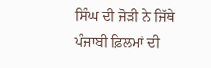ਸਿੰਘ ਦੀ ਜੋੜੀ ਨੇ ਜਿੱਥੇ ਪੰਜਾਬੀ ਫ਼ਿਲਮਾਂ ਦੀ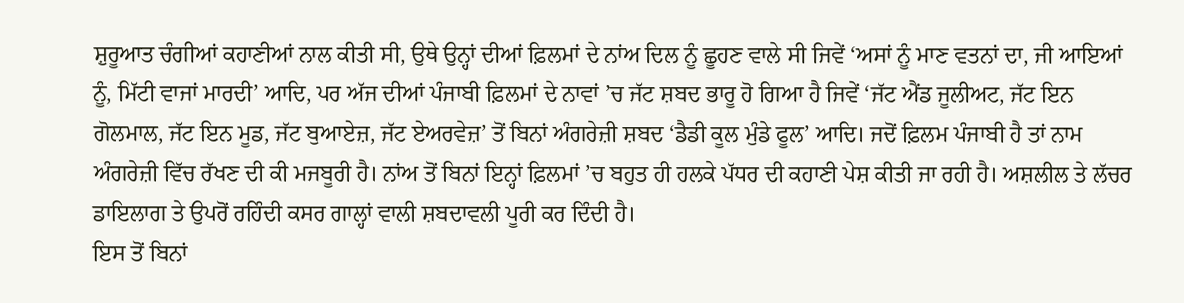ਸ਼ੁਰੂਆਤ ਚੰਗੀਆਂ ਕਹਾਣੀਆਂ ਨਾਲ ਕੀਤੀ ਸੀ, ਉਥੇ ਉਨ੍ਹਾਂ ਦੀਆਂ ਫ਼ਿਲਮਾਂ ਦੇ ਨਾਂਅ ਦਿਲ ਨੂੰ ਛੂਹਣ ਵਾਲੇ ਸੀ ਜਿਵੇਂ ‘ਅਸਾਂ ਨੂੰ ਮਾਣ ਵਤਨਾਂ ਦਾ, ਜੀ ਆਇਆਂ ਨੂੰ, ਮਿੱਟੀ ਵਾਜਾਂ ਮਾਰਦੀ’ ਆਦਿ, ਪਰ ਅੱਜ ਦੀਆਂ ਪੰਜਾਬੀ ਫ਼ਿਲਮਾਂ ਦੇ ਨਾਵਾਂ ’ਚ ਜੱਟ ਸ਼ਬਦ ਭਾਰੂ ਹੋ ਗਿਆ ਹੈ ਜਿਵੇਂ ‘ਜੱਟ ਐਂਡ ਜੂਲੀਅਟ, ਜੱਟ ਇਨ ਗੋਲਮਾਲ, ਜੱਟ ਇਨ ਮੂਡ, ਜੱਟ ਬੁਆਏਜ਼, ਜੱਟ ਏਅਰਵੇਜ਼’ ਤੋਂ ਬਿਨਾਂ ਅੰਗਰੇਜ਼ੀ ਸ਼ਬਦ ‘ਡੈਡੀ ਕੂਲ ਮੁੰਡੇ ਫੂਲ’ ਆਦਿ। ਜਦੋਂ ਫ਼ਿਲਮ ਪੰਜਾਬੀ ਹੈ ਤਾਂ ਨਾਮ ਅੰਗਰੇਜ਼ੀ ਵਿੱਚ ਰੱਖਣ ਦੀ ਕੀ ਮਜਬੂਰੀ ਹੈ। ਨਾਂਅ ਤੋਂ ਬਿਨਾਂ ਇਨ੍ਹਾਂ ਫ਼ਿਲਮਾਂ ’ਚ ਬਹੁਤ ਹੀ ਹਲਕੇ ਪੱਧਰ ਦੀ ਕਹਾਣੀ ਪੇਸ਼ ਕੀਤੀ ਜਾ ਰਹੀ ਹੈ। ਅਸ਼ਲੀਲ ਤੇ ਲੱਚਰ ਡਾਇਲਾਗ ਤੇ ਉਪਰੋਂ ਰਹਿੰਦੀ ਕਸਰ ਗਾਲ੍ਹਾਂ ਵਾਲੀ ਸ਼ਬਦਾਵਲੀ ਪੂਰੀ ਕਰ ਦਿੰਦੀ ਹੈ।
ਇਸ ਤੋਂ ਬਿਨਾਂ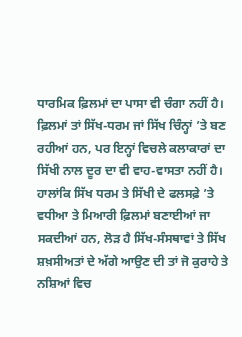ਧਾਰਮਿਕ ਫ਼ਿਲਮਾਂ ਦਾ ਪਾਸਾ ਵੀ ਚੰਗਾ ਨਹੀਂ ਹੈ। ਫ਼ਿਲਮਾਂ ਤਾਂ ਸਿੱਖ-ਧਰਮ ਜਾਂ ਸਿੱਖ ਚਿੰਨ੍ਹਾਂ ’ਤੇ ਬਣ ਰਹੀਆਂ ਹਨ, ਪਰ ਇਨ੍ਹਾਂ ਵਿਚਲੇ ਕਲਾਕਾਰਾਂ ਦਾ ਸਿੱਖੀ ਨਾਲ ਦੂਰ ਦਾ ਵੀ ਵਾਹ-ਵਾਸਤਾ ਨਹੀਂ ਹੈ। ਹਾਲਾਂਕਿ ਸਿੱਖ ਧਰਮ ਤੇ ਸਿੱਖੀ ਦੇ ਫਲਸਫ਼ੇ ’ਤੇ ਵਧੀਆ ਤੇ ਮਿਆਰੀ ਫ਼ਿਲਮਾਂ ਬਣਾਈਆਂ ਜਾ ਸਕਦੀਆਂ ਹਨ, ਲੋੜ ਹੈ ਸਿੱਖ-ਸੰਸਥਾਵਾਂ ਤੇ ਸਿੱਖ ਸ਼ਖ਼ਸੀਅਤਾਂ ਦੇ ਅੱਗੇ ਆਉਣ ਦੀ ਤਾਂ ਜੋ ਕੁਰਾਹੇ ਤੇ ਨਸ਼ਿਆਂ ਵਿਚ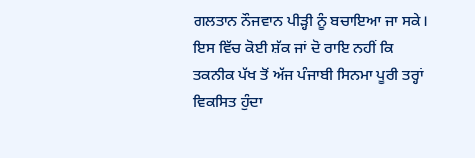ਗਲਤਾਨ ਨੌਜਵਾਨ ਪੀੜ੍ਹੀ ਨੂੰ ਬਚਾਇਆ ਜਾ ਸਕੇ।
ਇਸ ਵਿੱਚ ਕੋਈ ਸ਼ੱਕ ਜਾਂ ਦੋ ਰਾਇ ਨਹੀਂ ਕਿ ਤਕਨੀਕ ਪੱਖ ਤੋਂ ਅੱਜ ਪੰਜਾਬੀ ਸਿਨਮਾ ਪੂਰੀ ਤਰ੍ਹਾਂ ਵਿਕਸਿਤ ਹੁੰਦਾ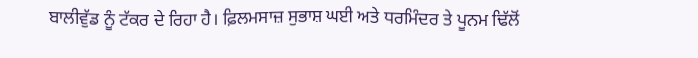ਬਾਲੀਵੁੱਡ ਨੂੰ ਟੱਕਰ ਦੇ ਰਿਹਾ ਹੈ। ਫ਼ਿਲਮਸਾਜ਼ ਸੁਭਾਸ਼ ਘਈ ਅਤੇ ਧਰਮਿੰਦਰ ਤੇ ਪੂਨਮ ਢਿੱਲੋਂ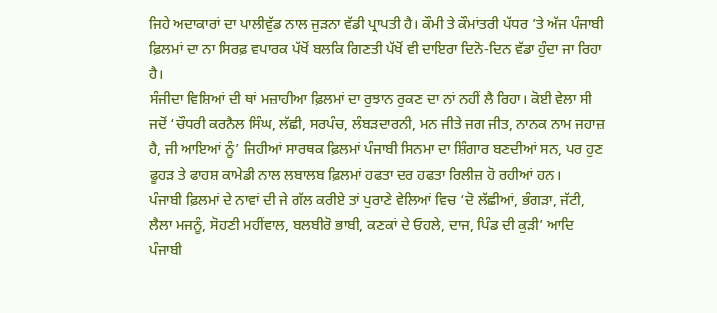ਜਿਹੇ ਅਦਾਕਾਰਾਂ ਦਾ ਪਾਲੀਵੁੱਡ ਨਾਲ ਜੁੜਨਾ ਵੱਡੀ ਪ੍ਰਾਪਤੀ ਹੈ। ਕੌਮੀ ਤੇ ਕੌਮਾਂਤਰੀ ਪੱਧਰ ’ਤੇ ਅੱਜ ਪੰਜਾਬੀ ਫ਼ਿਲਮਾਂ ਦਾ ਨਾ ਸਿਰਫ਼ ਵਪਾਰਕ ਪੱਖੋਂ ਬਲਕਿ ਗਿਣਤੀ ਪੱਖੋਂ ਵੀ ਦਾਇਰਾ ਦਿਨੋ-ਦਿਨ ਵੱਡਾ ਹੁੰਦਾ ਜਾ ਰਿਹਾ ਹੈ।
ਸੰਜੀਦਾ ਵਿਸ਼ਿਆਂ ਦੀ ਥਾਂ ਮਜ਼ਾਹੀਆ ਫ਼ਿਲਮਾਂ ਦਾ ਰੁਝਾਨ ਰੁਕਣ ਦਾ ਨਾਂ ਨਹੀਂ ਲੈ ਰਿਹਾ। ਕੋਈ ਵੇਲਾ ਸੀ ਜਦੋਂ ‘ਚੌਧਰੀ ਕਰਨੈਲ ਸਿੰਘ, ਲੱਛੀ, ਸਰਪੰਚ, ਲੰਬੜਦਾਰਨੀ, ਮਨ ਜੀਤੇ ਜਗ ਜੀਤ, ਨਾਨਕ ਨਾਮ ਜਹਾਜ਼ ਹੈ, ਜੀ ਆਇਆਂ ਨੂੰ’ ਜਿਹੀਆਂ ਸਾਰਥਕ ਫ਼ਿਲਮਾਂ ਪੰਜਾਬੀ ਸਿਨਮਾ ਦਾ ਸ਼ਿੰਗਾਰ ਬਣਦੀਆਂ ਸਨ, ਪਰ ਹੁਣ ਫੂਹੜ ਤੇ ਫਾਹਸ਼ ਕਾਮੇਡੀ ਨਾਲ ਲਬਾਲਬ ਫ਼ਿਲਮਾਂ ਹਫਤਾ ਦਰ ਹਫਤਾ ਰਿਲੀਜ਼ ਹੋ ਰਹੀਆਂ ਹਨ।
ਪੰਜਾਬੀ ਫ਼ਿਲਮਾਂ ਦੇ ਨਾਵਾਂ ਦੀ ਜੇ ਗੱਲ ਕਰੀਏ ਤਾਂ ਪੁਰਾਣੇ ਵੇਲਿਆਂ ਵਿਚ ‘ਦੋ ਲੱਛੀਆਂ, ਭੰਗੜਾ, ਜੱਟੀ, ਲੈਲਾ ਮਜਨੂੰ, ਸੋਹਣੀ ਮਹੀਂਵਾਲ, ਬਲਬੀਰੋ ਭਾਬੀ, ਕਣਕਾਂ ਦੇ ਓਹਲੇ, ਦਾਜ, ਪਿੰਡ ਦੀ ਕੁੜੀ’ ਆਦਿ ਪੰਜਾਬੀ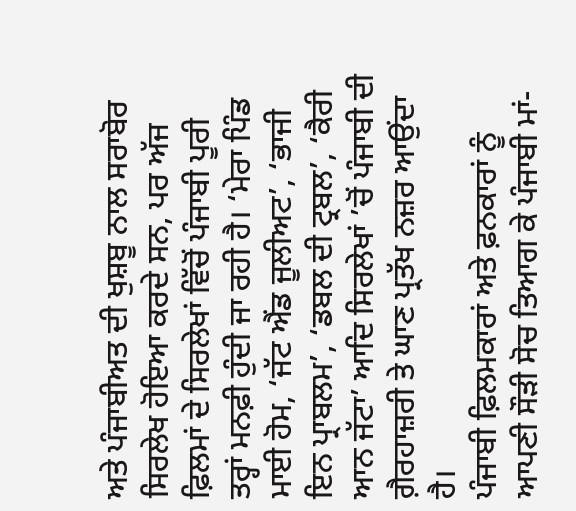ਅਤੇ ਪੰਜਾਬੀਅਤ ਦੀ ਖੁਸ਼ਬੂ ਨਾਲ ਸਰਾਬੋਰ ਸਿਰਲੇਖ ਹੋਇਆ ਕਰਦੇ ਸਨ, ਪਰ ਅੱਜ ਫ਼ਿਲਮਾਂ ਦੇ ਸਿਰਲੇਖਾਂ ਵਿੱਚੋਂ ਪੰਜਾਬੀ ਪੂਰੀ ਤਰ੍ਹਾਂ ਮਨਫ਼ੀ ਹੁੰਦੀ ਜਾ ਰਹੀ ਹੈ। ‘ਮੇਰਾ ਪਿੰਡ ਮਾਈ ਹੋਮ, ‘ਜੱਟ ਐਂਡ ਜੂਲੀਅਟ’, ‘ਭਾਜੀ ਇਨ ਪ੍ਰਾਬਲਮ’, ‘ਡਬਲ ਦੀ ਟ੍ਰਬਲ’, ‘ਕੈਰੀ ਆਨ ਜੱਟਾ’ ਆਦਿ ਸਿਰਲੇਖਾਂ ’ਚੋਂ ਪੰਜਾਬੀ ਦੀ ਗ਼ੈਰਹਾਜ਼ਰੀ ਤੇ ਘਾਣ ਪ੍ਰਤੱਖ ਨਜ਼ਰ ਆਉਂਦਾ ਹੈ।
ਪੰਜਾਬੀ ਫ਼ਿਲਮਕਾਰਾਂ ਅਤੇ ਫ਼ਨਕਾਰਾਂ ਨੂੰ ਆਪਣੀ ਸੌੜੀ ਸੋਚ ਤਿਆਗ ਕੇ ਪੰਜਾਬੀ ਮਾਂ-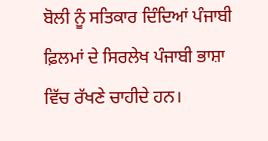ਬੋਲੀ ਨੂੰ ਸਤਿਕਾਰ ਦਿੰਦਿਆਂ ਪੰਜਾਬੀ ਫ਼ਿਲਮਾਂ ਦੇ ਸਿਰਲੇਖ ਪੰਜਾਬੀ ਭਾਸ਼ਾ ਵਿੱਚ ਰੱਖਣੇ ਚਾਹੀਦੇ ਹਨ।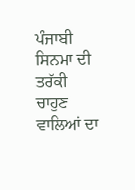ਪੰਜਾਬੀ ਸਿਨਮਾ ਦੀ ਤਰੱਕੀ ਚਾਹੁਣ ਵਾਲਿਆਂ ਦਾ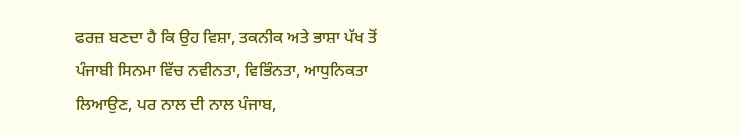ਫਰਜ਼ ਬਣਦਾ ਹੈ ਕਿ ਉਹ ਵਿਸ਼ਾ, ਤਕਨੀਕ ਅਤੇ ਭਾਸ਼ਾ ਪੱਖ ਤੋਂ ਪੰਜਾਬੀ ਸਿਨਮਾ ਵਿੱਚ ਨਵੀਨਤਾ, ਵਿਭਿੰਨਤਾ, ਆਧੁਨਿਕਤਾ ਲਿਆਉਣ, ਪਰ ਨਾਲ ਦੀ ਨਾਲ ਪੰਜਾਬ,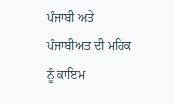ਪੰਜਾਬੀ ਅਤੇ ਪੰਜਾਬੀਅਤ ਦੀ ਮਹਿਕ ਨੂੰ ਕਾਇਮ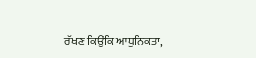ਰੱਖਣ ਕਿਉਂਕਿ ਆਧੁਨਿਕਤਾ,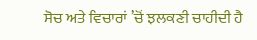ਸੋਚ ਅਤੇ ਵਿਚਾਰਾਂ ’ਚੋਂ ਝਲਕਣੀ ਚਾਹੀਦੀ ਹੈ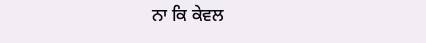ਨਾ ਕਿ ਕੇਵਲ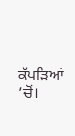ਕੱਪੜਿਆਂ ’ਚੋਂ।